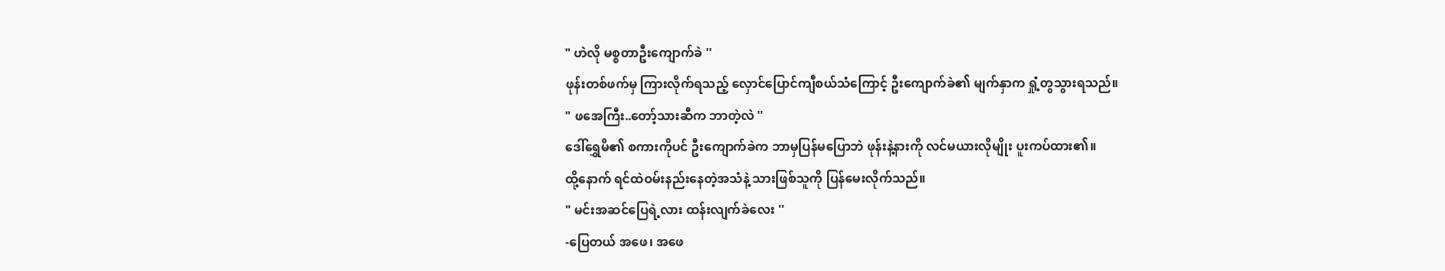" ဟဲလို မစ္စတာဦးကျောက်ခဲ ''
ဖုန်းတစ်ဖက်မှ ကြားလိုက်ရသည့် လှောင်ပြောင်ကျီစယ်သံကြောင့် ဦးကျောက်ခဲ၏ မျက်နှာက ရှုံ့တွသွားရသည်။
" ဖအေကြီး..တော့်သားဆီက ဘာတဲ့လဲ ''
ဒေါ်ရွှေမိ၏ စကားကိုပင် ဦးကျောက်ခဲက ဘာမှပြန်မပြောဘဲ ဖုန်းနဲ့နားကို လင်မယားလိုမျိုး ပူးကပ်ထား၏။
ထို့နောက် ရင်ထဲဝမ်းနည်းနေတဲ့အသံနဲ့ သားဖြစ်သူကို ပြန်မေးလိုက်သည်။
" မင်းအဆင်ပြေရဲ့လား ထန်းလျက်ခဲလေး ''
-ပြေတယ် အဖေ၊ အဖေ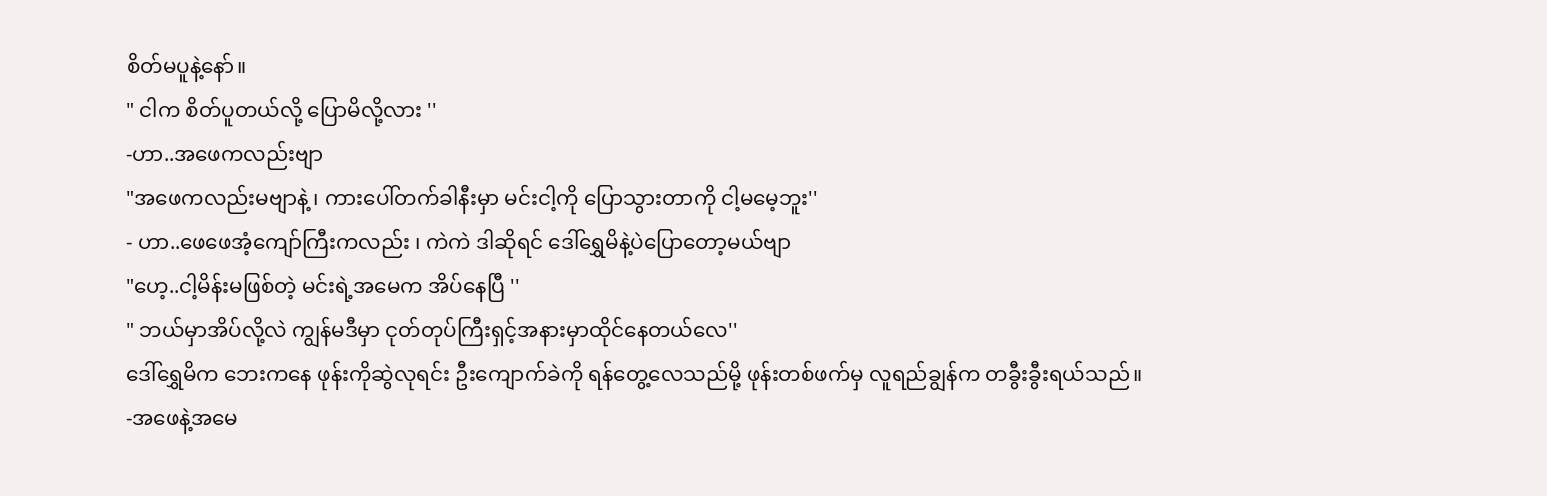စိတ်မပူနဲ့နော်။
" ငါက စိတ်ပူတယ်လို့ ပြောမိလို့လား ''
-ဟာ..အဖေကလည်းဗျာ
"အဖေကလည်းမဗျာနဲ့ ၊ ကားပေါ်တက်ခါနီးမှာ မင်းငါ့ကို ပြောသွားတာကို ငါ့မမေ့ဘူး''
- ဟာ..ဖေဖေအံ့ကျော်ကြီးကလည်း ၊ ကဲကဲ ဒါဆိုရင် ဒေါ်ရွှေမိနဲ့ပဲပြောတော့မယ်ဗျာ
"ဟေ့..ငါ့မိန်းမဖြစ်တဲ့ မင်းရဲ့အမေက အိပ်နေပြီ ''
" ဘယ်မှာအိပ်လို့လဲ ကျွန်မဒီမှာ ငုတ်တုပ်ကြီးရှင့်အနားမှာထိုင်နေတယ်လေ''
ဒေါ်ရွှေမိက ဘေးကနေ ဖုန်းကိုဆွဲလုရင်း ဦးကျောက်ခဲကို ရန်တွေ့လေသည်မို့ ဖုန်းတစ်ဖက်မှ လူရည်ချွန်က တခွီးခွီးရယ်သည်။
-အဖေနဲ့အမေ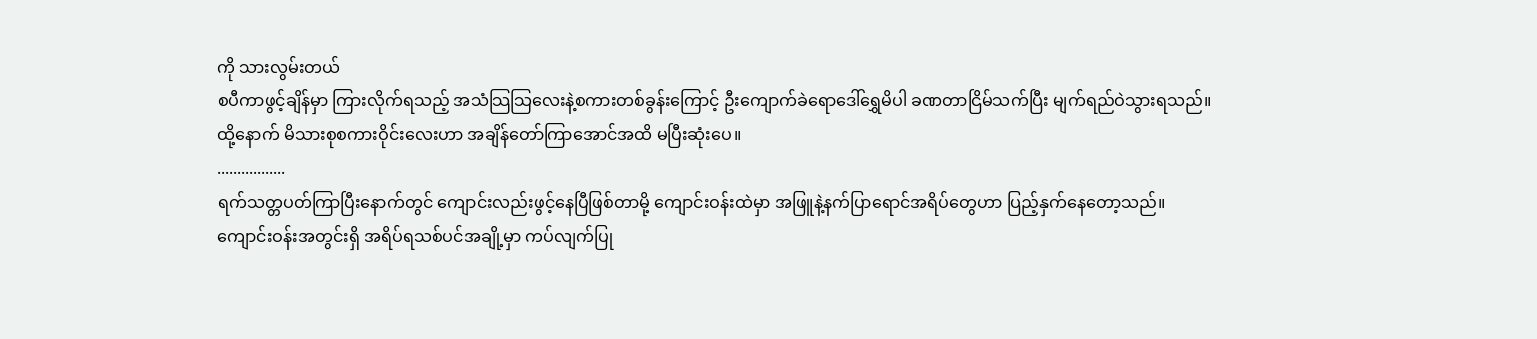ကို သားလွမ်းတယ်
စပီကာဖွင့်ချိန်မှာ ကြားလိုက်ရသည့် အသံသြသြလေးနဲ့စကားတစ်ခွန်းကြောင့် ဦးကျောက်ခဲရောဒေါ်ရွှေမိပါ ခဏတာငြိမ်သက်ပြီး မျက်ရည်ဝဲသွားရသည်။
ထို့နောက် မိသားစုစကားဝိုင်းလေးဟာ အချိန်တော်ကြာအောင်အထိ မပြီးဆုံးပေ။
.................
ရက်သတ္တပတ်ကြာပြီးနောက်တွင် ကျောင်းလည်းဖွင့်နေပြီဖြစ်တာမို့ ကျောင်းဝန်းထဲမှာ အဖြူနဲ့နက်ပြာရောင်အရိပ်တွေဟာ ပြည့်နှက်နေတော့သည်။
ကျောင်းဝန်းအတွင်းရှိ အရိပ်ရသစ်ပင်အချို့မှာ ကပ်လျက်ပြု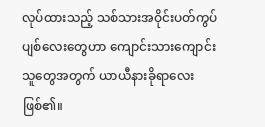လုပ်ထားသည့် သစ်သားအဝိုင်းပတ်ကွပ်ပျစ်လေးတွေဟာ ကျောင်းသားကျောင်းသူတွေအတွက် ယာယီနားခိုရာလေးဖြစ်၏။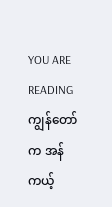YOU ARE READING
ကျွန်တော်က အန်ကယ့်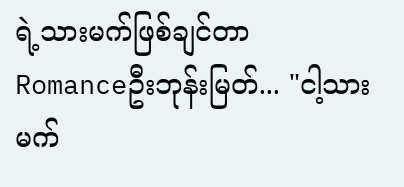ရဲ့သားမက်ဖြစ်ချင်တာ
Romanceဦးဘုန်းမြတ်... "ငါ့သားမက်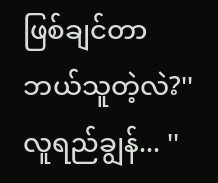ဖြစ်ချင်တာ ဘယ်သူတဲ့လဲ?'' လူရည်ချွန်... ''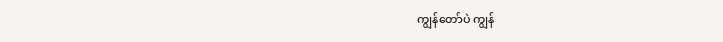ကျွန်တော်ပဲ ကျွန်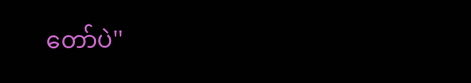တော်ပဲ''